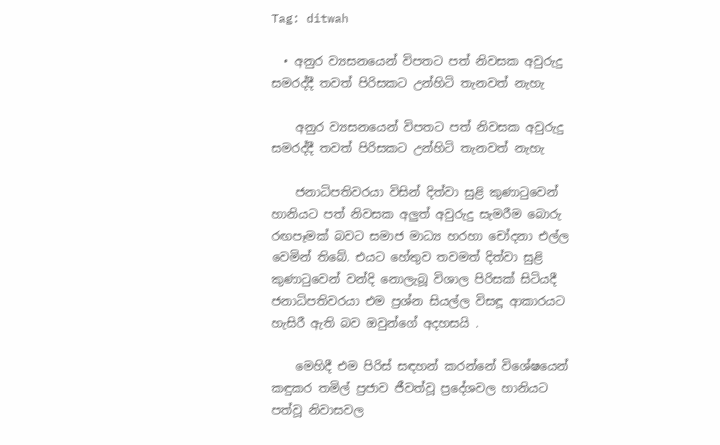Tag: ditwah

  • අනුර ව්‍යසනයෙන් විපතට පත් නිවසක අවුරුදු සමරද්දී තවත් පිරිසකට උන්හිටි තැනවත් නැහැ

    අනුර ව්‍යසනයෙන් විපතට පත් නිවසක අවුරුදු සමරද්දී තවත් පිරිසකට උන්හිටි තැනවත් නැහැ

    ජනාධිපතිවරයා විසින් දිත්වා සුළි කුණාටුවෙන් හානියට පත් නිවසක අලුත් අවුරුදු සැමරීම බොරු රඟපෑමක් බවට සමාජ මාධ්‍ය හරහා චෝදනා එල්ල වෙමින් තිබේ. එයට හේතුව තවමත් දිත්වා සුළි කුණාටුවෙන් වන්දි නොලැබූ විශාල පිරිසක් සිටියදී ජනාධිපතිවරයා එම ප්‍රශ්න සියල්ල විසඳූ ආකාරයට හැසිරී ඇති බව ඔවුන්ගේ අදහසයි .

    මෙහිදී එම පිරිස් සඳහන් කරන්නේ විශේෂයෙන් කඳුකර තමිල් ප්‍රජාව ජීවත්වූ ප්‍රදේශවල හානියට පත්වූ නිවාසවල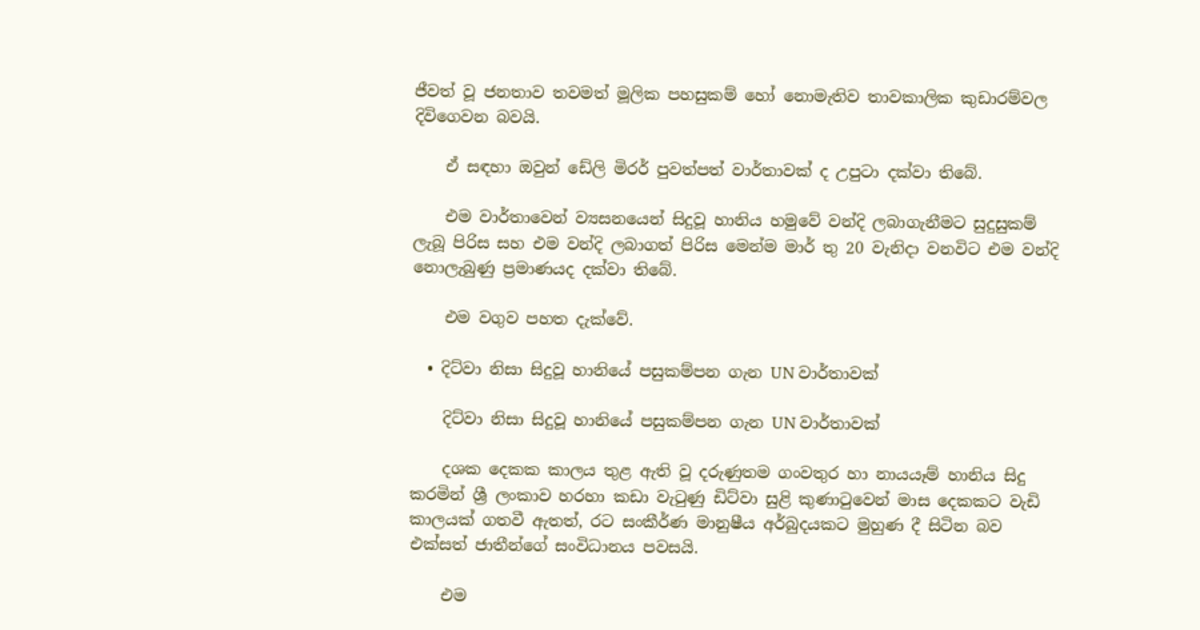ජීවත් වූ ජනතාව තවමත් මූලික පහසුකම් හෝ නොමැතිව තාවකාලික කුඩාරම්වල දිවිගෙවන බවයි.

    ඒ සඳහා ඔවුන් ඩේලි මිරර් පුවත්පත් වාර්තාවක් ද උපුටා දක්වා තිබේ.

    එම වාර්තාවෙන් ව්‍යසනයෙන් සිදුවූ හානිය හමුවේ වන්දි ලබාගැනීමට සුදුසුකම් ලැබූ පිරිස සහ එම වන්දි ලබාගත් පිරිස මෙන්ම මාර් තු 20 වැනිදා වනවිට එම වන්දි නොලැබුණු ප්‍රමාණයද දක්වා තිබේ.

    එම වගුව පහත දැක්වේ.

  • දිට්වා නිසා සිදුවූ හානියේ පසුකම්පන ගැන UN වාර්තාවක්

    දිට්වා නිසා සිදුවූ හානියේ පසුකම්පන ගැන UN වාර්තාවක්

    දශක දෙකක කාලය තුළ ඇති වූ දරුණුතම ගංවතුර හා නායයෑම් හානිය සිදු කරමින් ශ්‍රී ලංකාව හරහා කඩා වැටුණු ඩිට්වා සුළි කුණාටුවෙන් මාස දෙකකට වැඩි කාලයක් ගතවී ඇතත්, රට සංකීර්ණ මානුෂීය අර්බුදයකට මුහුණ දී සිටින බව එක්සත් ජාතීන්ගේ සංවිධානය පවසයි.

    එම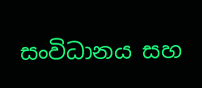සංවිධානය සහ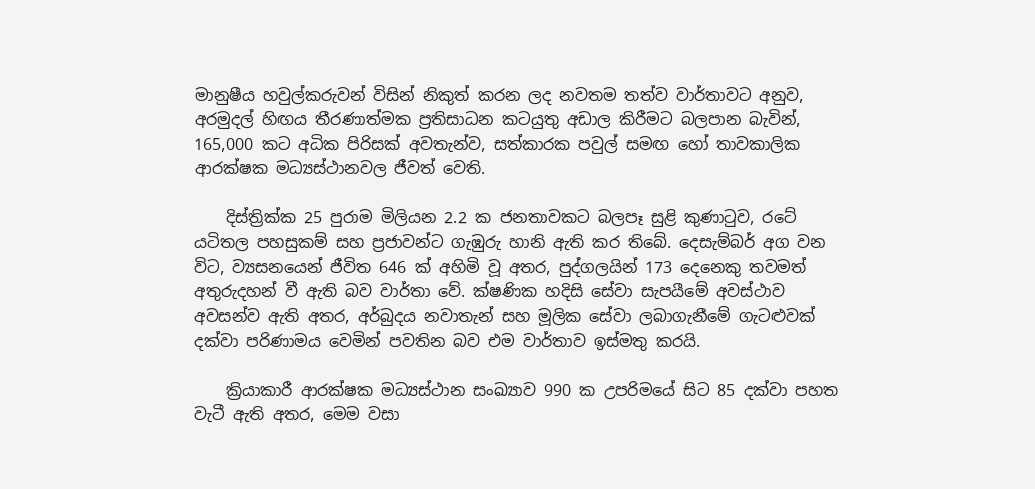මානුෂීය හවුල්කරුවන් විසින් නිකුත් කරන ලද නවතම තත්ව වාර්තාවට අනුව, අරමුදල් හිඟය තීරණාත්මක ප්‍රතිසාධන කටයුතු අඩාල කිරීමට බලපාන බැවින්, 165,000 කට අධික පිරිසක් අවතැන්ව, සත්කාරක පවුල් සමඟ හෝ තාවකාලික ආරක්ෂක මධ්‍යස්ථානවල ජීවත් වෙති.

    දිස්ත්‍රික්ක 25 පුරාම මිලියන 2.2 ක ජනතාවකට බලපෑ සුළි කුණාටුව, රටේ යටිතල පහසුකම් සහ ප්‍රජාවන්ට ගැඹුරු හානි ඇති කර තිබේ. දෙසැම්බර් අග වන විට, ව්‍යසනයෙන් ජීවිත 646 ක් අහිමි වූ අතර, පුද්ගලයින් 173 දෙනෙකු තවමත් අතුරුදහන් වී ඇති බව වාර්තා වේ. ක්ෂණික හදිසි සේවා සැපයීමේ අවස්ථාව අවසන්ව ඇති අතර, අර්බුදය නවාතැන් සහ මූලික සේවා ලබාගැනීමේ ගැටළුවක් දක්වා පරිණාමය වෙමින් පවතින බව එම වාර්තාව ඉස්මතු කරයි.

    ක්‍රියාකාරී ආරක්ෂක මධ්‍යස්ථාන සංඛ්‍යාව 990 ක උපරිමයේ සිට 85 දක්වා පහත වැටී ඇති අතර, මෙම වසා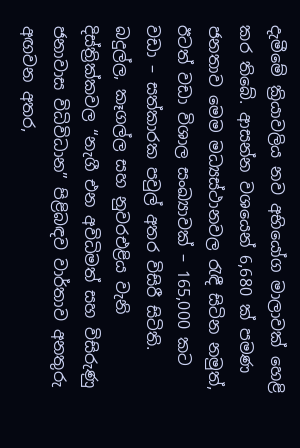දැමීමේ ක්‍රියාවලිය නව අභියෝග මාලාවක් හෙළි කර තිබේ. ආසන්න වශයෙන් 6,680 ක් පමණ ජනතාව මෙම මධ්‍යස්ථානවල රැඳී සිටින නමුත්, ඊටත් වඩා විශාල සංඛ්‍යාවක් – 165,000 කට වඩා – සත්කාරක පවුල් අතර විසිරී සිටිති. බදුල්ල, කෑගල්ල සහ නුවරඑළිය වැනි දිස්ත්‍රික්කවල “නැගී එන අවිධිමත් සහ විසිරුණු ජනාවාස විධිවිධාන” පිළිබඳව වාර්තාව අනතුරු අඟවන අතර,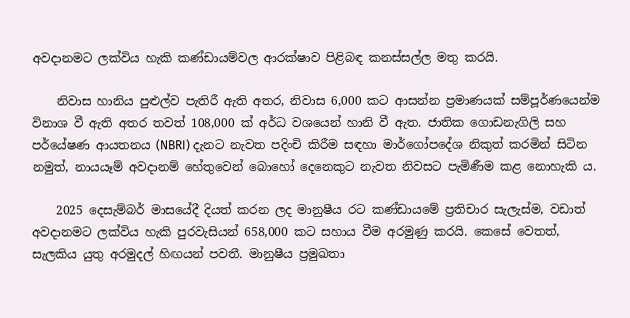අවදානමට ලක්විය හැකි කණ්ඩායම්වල ආරක්ෂාව පිළිබඳ කනස්සල්ල මතු කරයි.

    නිවාස හානිය පුළුල්ව පැතිරී ඇති අතර, නිවාස 6,000 කට ආසන්න ප්‍රමාණයක් සම්පූර්ණයෙන්ම විනාශ වී ඇති අතර තවත් 108,000 ක් අර්ධ වශයෙන් හානි වී ඇත. ජාතික ගොඩනැගිලි සහ පර්යේෂණ ආයතනය (NBRI) දැනට නැවත පදිංචි කිරීම සඳහා මාර්ගෝපදේශ නිකුත් කරමින් සිටින නමුත්, නායයෑම් අවදානම් හේතුවෙන් බොහෝ දෙනෙකුට නැවත නිවසට පැමිණීම කළ නොහැකි ය.

    2025 දෙසැම්බර් මාසයේදී දියත් කරන ලද මානුෂීය රට කණ්ඩායමේ ප්‍රතිචාර සැලැස්ම, වඩාත් අවදානමට ලක්විය හැකි පුරවැසියන් 658,000 කට සහාය වීම අරමුණු කරයි. කෙසේ වෙතත්, සැලකිය යුතු අරමුදල් හිඟයන් පවතී. මානුෂීය ප්‍රමුඛතා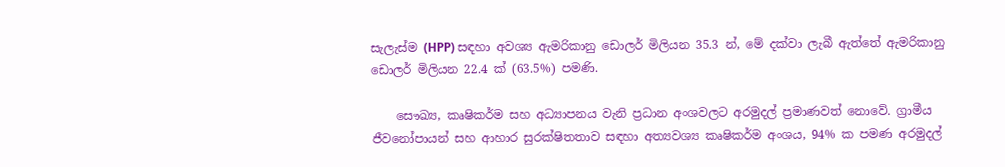සැලැස්ම (HPP) සඳහා අවශ්‍ය ඇමරිකානු ඩොලර් මිලියන 35.3 න්, මේ දක්වා ලැබී ඇත්තේ ඇමරිකානු ඩොලර් මිලියන 22.4 ක් (63.5%) පමණි.

    සෞඛ්‍ය, කෘෂිකර්ම සහ අධ්‍යාපනය වැනි ප්‍රධාන අංශවලට අරමුදල් ප්‍රමාණවත් නොවේ. ග්‍රාමීය ජීවනෝපායන් සහ ආහාර සුරක්ෂිතතාව සඳහා අත්‍යවශ්‍ය කෘෂිකර්ම අංශය, 94% ක පමණ අරමුදල්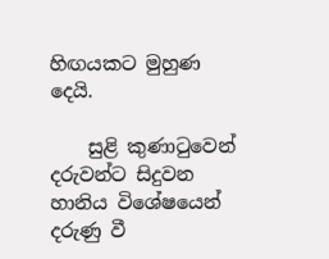හිඟයකට මුහුණ දෙයි.

    සුළි කුණාටුවෙන් දරුවන්ට සිදුවන හානිය විශේෂයෙන් දරුණු වී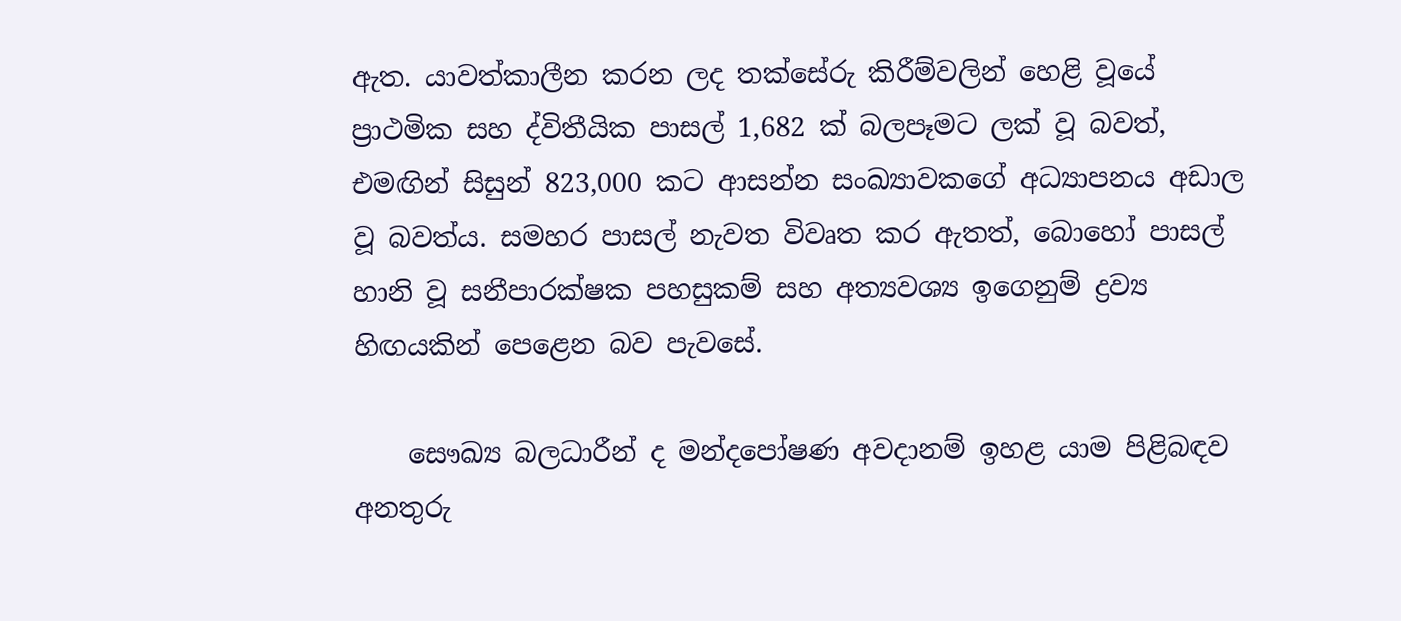ඇත. යාවත්කාලීන කරන ලද තක්සේරු කිරීම්වලින් හෙළි වූයේ ප්‍රාථමික සහ ද්විතීයික පාසල් 1,682 ක් බලපෑමට ලක් වූ බවත්, එමඟින් සිසුන් 823,000 කට ආසන්න සංඛ්‍යාවකගේ අධ්‍යාපනය අඩාල වූ බවත්ය. සමහර පාසල් නැවත විවෘත කර ඇතත්, බොහෝ පාසල් හානි වූ සනීපාරක්ෂක පහසුකම් සහ අත්‍යවශ්‍ය ඉගෙනුම් ද්‍රව්‍ය හිඟයකින් පෙළෙන බව පැවසේ.

    සෞඛ්‍ය බලධාරීන් ද මන්දපෝෂණ අවදානම් ඉහළ යාම පිළිබඳව අනතුරු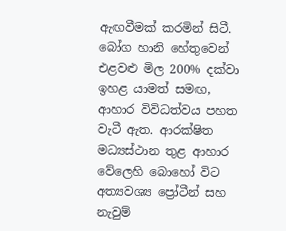ඇඟවීමක් කරමින් සිටී. බෝග හානි හේතුවෙන් එළවළු මිල 200% දක්වා ඉහළ යාමත් සමඟ, ආහාර විවිධත්වය පහත වැටී ඇත. ආරක්ෂිත මධ්‍යස්ථාන තුළ ආහාර වේලෙහි බොහෝ විට අත්‍යවශ්‍ය ප්‍රෝටීන් සහ නැවුම්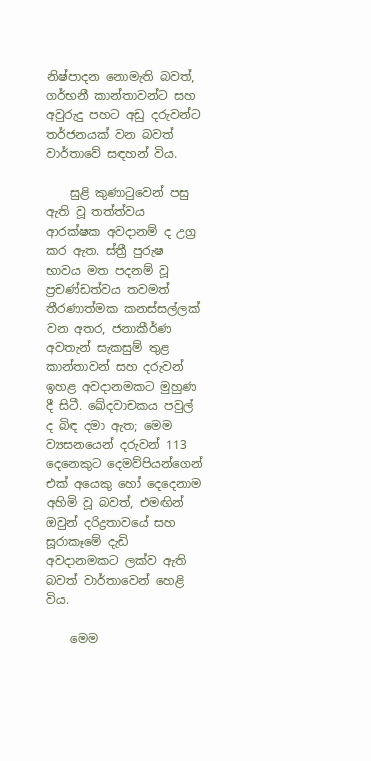නිෂ්පාදන නොමැති බවත්, ගර්භනී කාන්තාවන්ට සහ අවුරුදු පහට අඩු දරුවන්ට තර්ජනයක් වන බවත් වාර්තාවේ සඳහන් විය.

    සුළි කුණාටුවෙන් පසු ඇති වූ තත්ත්වය ආරක්ෂක අවදානම් ද උග්‍ර කර ඇත. ස්ත්‍රී පුරුෂ භාවය මත පදනම් වූ ප්‍රචණ්ඩත්වය තවමත් තීරණාත්මක කනස්සල්ලක් වන අතර, ජනාකීර්ණ අවතැන් සැකසුම් තුළ කාන්තාවන් සහ දරුවන් ඉහළ අවදානමකට මුහුණ දී සිටී. ඛේදවාචකය පවුල් ද බිඳ දමා ඇත; මෙම ව්‍යසනයෙන් දරුවන් 113 දෙනෙකුට දෙමව්පියන්ගෙන් එක් අයෙකු හෝ දෙදෙනාම අහිමි වූ බවත්, එමඟින් ඔවුන් දරිද්‍රතාවයේ සහ සූරාකෑමේ දැඩි අවදානමකට ලක්ව ඇති බවත් වාර්තාවෙන් හෙළි විය.

    මෙම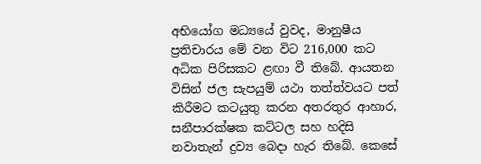අභියෝග මධ්‍යයේ වුවද, මානුෂීය ප්‍රතිචාරය මේ වන විට 216,000 කට අධික පිරිසකට ළඟා වී තිබේ. ආයතන විසින් ජල සැපයුම් යථා තත්ත්වයට පත් කිරීමට කටයුතු කරන අතරතුර ආහාර, සනීපාරක්ෂක කට්ටල සහ හදිසි නවාතැන් ද්‍රව්‍ය බෙදා හැර තිබේ. කෙසේ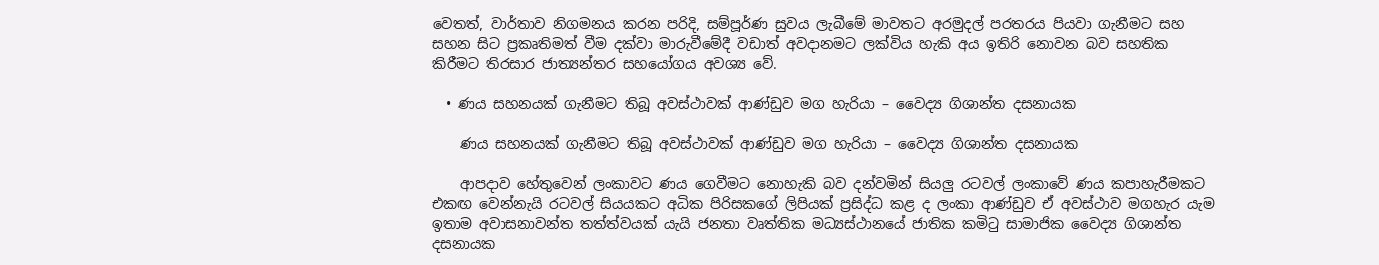වෙතත්, වාර්තාව නිගමනය කරන පරිදි, සම්පූර්ණ සුවය ලැබීමේ මාවතට අරමුදල් පරතරය පියවා ගැනීමට සහ සහන සිට ප්‍රකෘතිමත් වීම දක්වා මාරුවීමේදී වඩාත් අවදානමට ලක්විය හැකි අය ඉතිරි නොවන බව සහතික කිරීමට තිරසාර ජාත්‍යන්තර සහයෝගය අවශ්‍ය වේ.

  • ණය සහනයක් ගැනීමට තිබූ අවස්ථාවක් ආණ්ඩුව මග හැරියා – වෛද්‍ය ගිශාන්ත දසනායක

    ණය සහනයක් ගැනීමට තිබූ අවස්ථාවක් ආණ්ඩුව මග හැරියා – වෛද්‍ය ගිශාන්ත දසනායක

    ආපදාව හේතුවෙන් ලංකාවට ණය ගෙවීමට නොහැකි බව දන්වමින් සියලු රටවල් ලංකාවේ ණය කපාහැරීමකට එකඟ වෙන්නැයි රටවල් සියයකට අධික පිරිසකගේ ලිපියක් ප්‍රසිද්ධ කළ ද ලංකා ආණ්ඩුව ඒ අවස්ථාව මගහැර යැම ඉතාම අවාසනාවන්ත තත්ත්වයක් යැයි ජනතා වෘත්තික මධ්‍යස්ථානයේ ජාතික කමිටු සාමාජික වෛද්‍ය ගිශාන්ත දසනායක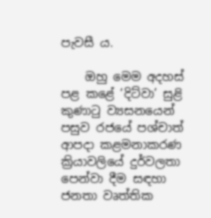පැවසී ය.

    ඔහු මෙම අදහස් පළ කළේ ‘දිට්වා’ සුළි කුණාටු ව්‍යසනයෙන් පසුව රජයේ පශ්චාත් ආපදා කළමනාකරණ ක්‍රියාවලියේ දුර්වලතා පෙන්වා දීම සඳහා ජනතා වෘත්තික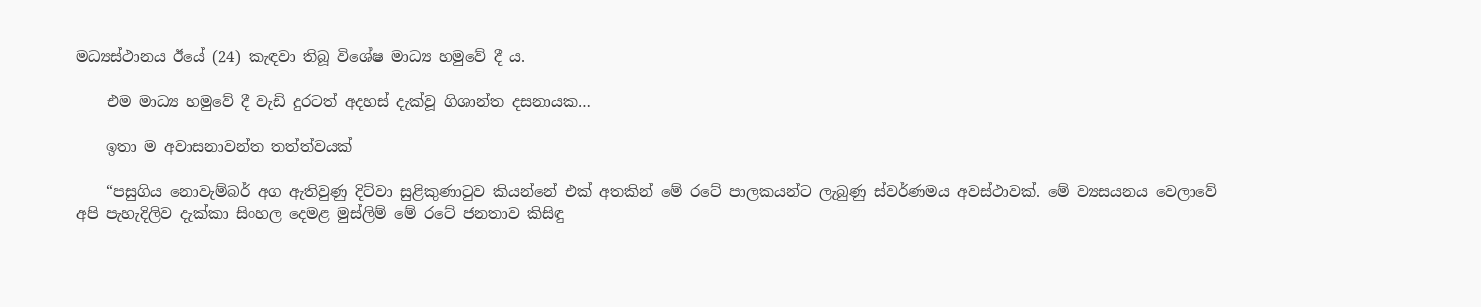මධ්‍යස්ථානය ඊයේ (24) කැඳවා තිබූ විශේෂ මාධ්‍ය හමුවේ දී ය.

    එම මාධ්‍ය හමුවේ දී වැඩි දුරටත් අදහස් දැක්වූ ගිශාන්ත දසනායක…

    ඉතා ම අවාසනාවන්ත තත්ත්වයක්

    “පසුගිය නොවැම්බර් අග ඇතිවුණු දිට්වා සුළිකුණාටුව කියන්නේ එක් අතකින් මේ රටේ පාලකයන්ට ලැබුණු ස්වර්ණමය අවස්ථාවක්. මේ ව්‍යසයනය වෙලාවේ අපි පැහැදිලිව දැක්කා සිංහල දෙමළ මුස්ලිම් මේ රටේ ජනතාව කිසිඳු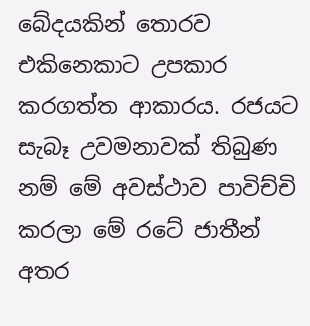බේදයකින් තොරව එකිනෙකාට උපකාර කරගත්ත ආකාරය. රජයට සැබෑ උවමනාවක් තිබුණ නම් මේ අවස්ථාව පාවිච්චි කරලා මේ රටේ ජාතීන් අතර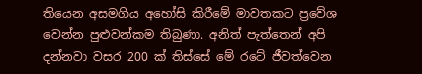තියෙන අසමගිය අහෝසි කිරීමේ මාවතකට ප්‍රවේශ වෙන්න පුළුවන්කම තිබුණා. අනිත් පැත්තෙන් අපි දන්නවා වසර 200 ක් තිස්සේ මේ රටේ ජීවත්වෙන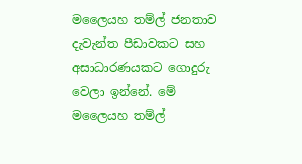මලෛයහ තම්ල් ජනතාව දැවැන්ත පීඩාවකට සහ අසාධාරණයකට ගොදුරු වෙලා ඉන්නේ. මේ මලෛයහ තම්ල්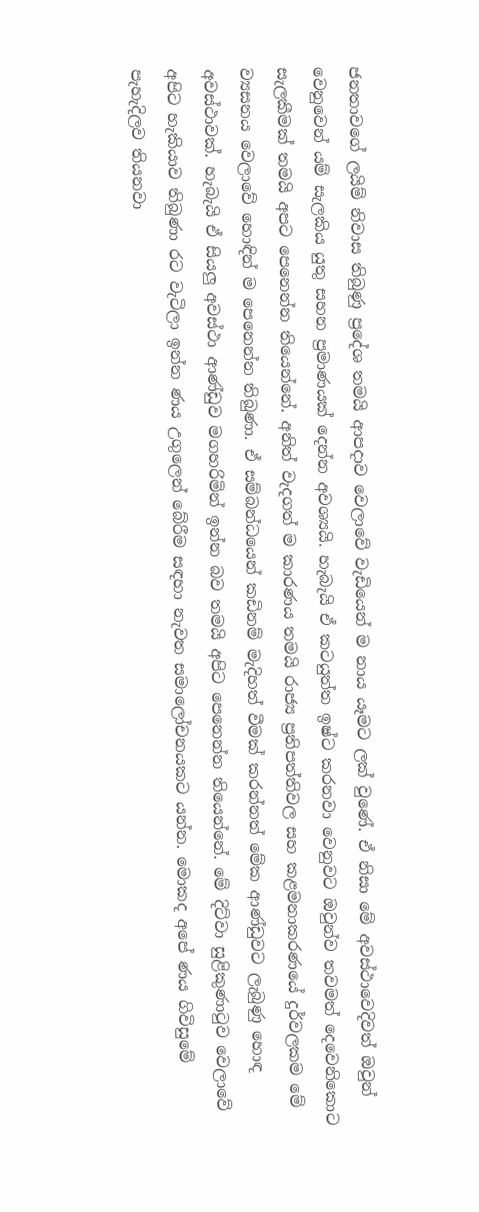ජනතාවගේ ලයිම් නිවාස තිබුණු ප්‍රදේශ තමයි ආපදාව වෙලාවේ වැඩියෙන් ම නාය යෑමට ලක් වුණේ. ඒ නිසා මේ අවස්ථාවෙදිවත් ඔවුන් වෙනුවෙන් යම් සැලකිය යුතු සහන ප්‍රමාණයක් දෙන්න අවශ්‍යයි. හැබැයි ඒ කටයුත්ත ඉෂ්ට කරනවා වෙනුවට ඔවුන්ව තවමත් දෙවෙනිකොට සැලකීමක් තමයි අපට පෙනෙන්න තියෙන්නේ. අනිත් වැදගත් ම කාරණය තමයි රාජ්‍ය ප්‍රතිපත්තිවල සහ කළමනාකරණයේ දුර්වලකම මේ ව්‍යසනය වෙලාවේ හොඳින් ම පෙනෙන්න තිබුණා. ඒ සම්බන්ධයෙන් කඩිනම් මැදිහත් වීමක් කරන්නත් මේක ආණ්ඩුවට ලැබුණු හොඳ අවස්ථාවක්. හැබැයි ඒ සියලු අවස්ථා ආණ්ඩුව මගහරිමින් ඉන්න බව තමයි අපිට පෙනෙන්න තියෙන්නේ. මේ දිට්වා සුළිකුණාටුව වෙලාවේ අපිට හැකියාව තිබුණා රට වැටිලා ඉන්න ණය උගුලෙන් බේරීම සඳහා නැවත සමාලෝචනයකට යන්න. මොකද අපේ ණය ගිවිසුමේ පැහැදිලව තියනවා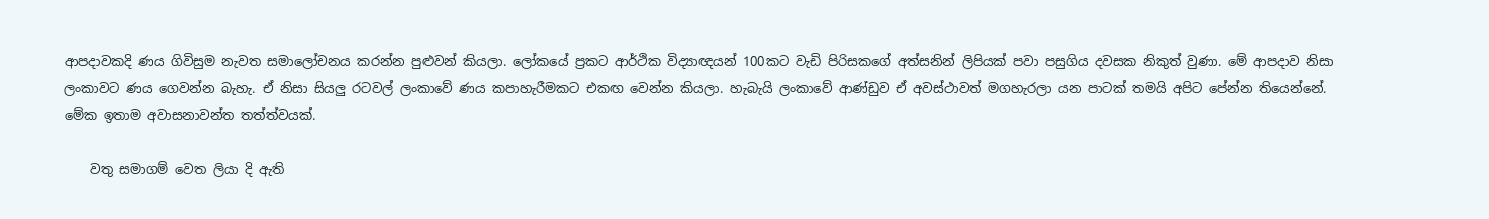ආපදාවකදි ණය ගිවිසුම නැවත සමාලෝචනය කරන්න පුළුවන් කියලා. ලෝකයේ ප්‍රකට ආර්ථික විද්‍යාඥයන් 100කට වැඩි පිරිසකගේ අත්සනින් ලිපියක් පවා පසුගිය දවසක නිකුත් වුණා. මේ ආපදාව නිසා ලංකාවට ණය ගෙවන්න බැහැ. ඒ නිසා සියලු රටවල් ලංකාවේ ණය කපාහැරීමකට එකඟ වෙන්න කියලා. හැබැයි ලංකාවේ ආණ්ඩුව ඒ අවස්ථාවත් මගහැරලා යන පාටක් තමයි අපිට පේන්න තියෙන්නේ. මේක ඉතාම අවාසනාවන්ත තත්ත්වයක්.

    වතු සමාගම් වෙත ලියා දි ඇති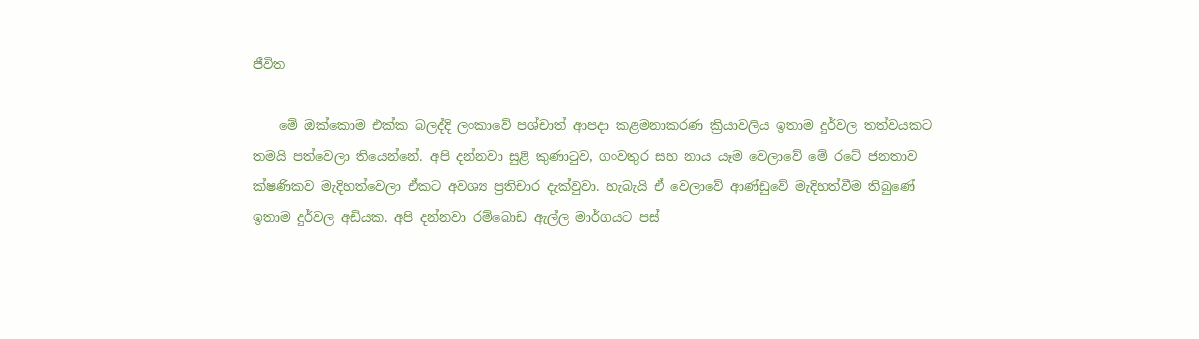ජීවිත

    මේ ඔක්කොම එක්ක බලද්දි ලංකාවේ පශ්චාත් ආපදා කළමනාකරණ ක්‍රියාවලිය ඉතාම දුර්වල තත්වයකට තමයි පත්වෙලා තියෙන්නේ. අපි දන්නවා සුළි කුණාටුව, ගංවතුර සහ නාය යෑම වෙලාවේ මේ රටේ ජනතාව ක්ෂණිකව මැදිහත්වෙලා ඒකට අවශ්‍ය ප්‍රතිචාර දැක්වුවා. හැබැයි ඒ වෙලාවේ ආණ්ඩුවේ මැදිහත්වීම තිබුණේ ඉතාම දුර්වල අඩියක. අපි දන්නවා රම්බොඩ ඇල්ල මාර්ගයට පස්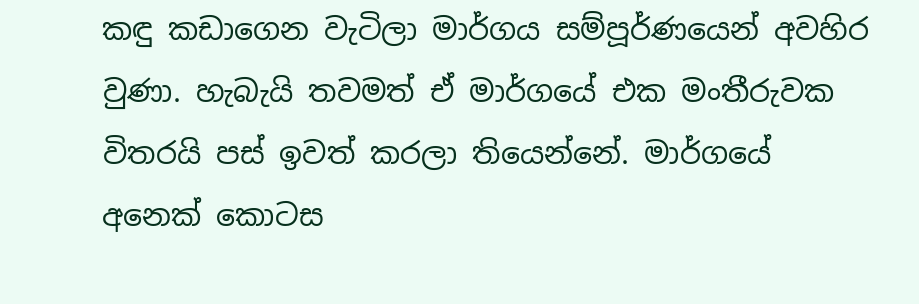කඳු කඩාගෙන වැටිලා මාර්ගය සම්පූර්ණයෙන් අවහිර වුණා. හැබැයි තවමත් ඒ මාර්ගයේ එක මංතීරුවක විතරයි පස් ඉවත් කරලා තියෙන්නේ. මාර්ගයේ අනෙක් කොටස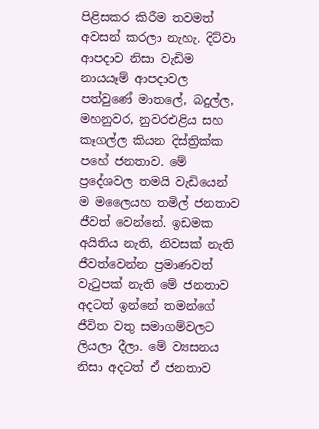පිළිසකර කිරීම තවමත් අවසන් කරලා නැහැ. දිට්වා ආපදාව නිසා වැඩිම නායයෑම් ආපදාවල පත්වුණේ මාතලේ, බදුල්ල, මහනුවර, නුවරඑළිය සහ කෑගල්ල කියන දිස්ත්‍රික්ක පහේ ජනතාව. මේ ප්‍රදේශවල තමයි වැඩියෙන් ම මලෛයහ තමිල් ජනතාව ජීවත් වෙන්නේ. ඉඩමක අයිතිය නැති, නිවසක් නැති ජීවත්වෙන්න ප්‍රමාණවත් වැටුපක් නැති මේ ජනතාව අදටත් ඉන්නේ තමන්ගේ ජීවිත වතු සමාගම්වලට ලියලා දීලා. මේ ව්‍යසනය නිසා අදටත් ඒ ජනතාව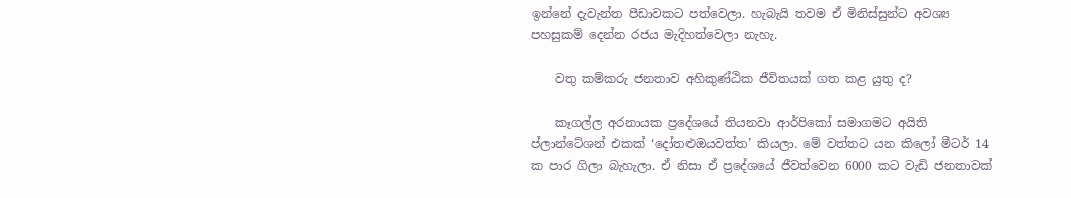ඉන්නේ දැවැන්ත පීඩාවකට පත්වෙලා. හැබැයි තවම ඒ මිනිස්සුන්ට අවශ්‍ය පහසුකම් දෙන්න රජය මැදිහත්වෙලා නැහැ.

    වතු කම්කරු ජනතාව අහිකුණ්ඨික ජීවිතයක් ගත කළ යුතු ද?

    කෑගල්ල අරනායක ප්‍රදේශයේ තියනවා ආර්පිකෝ සමාගමට අයිති ප්ලාන්ටේශන් එකක් ‘දෝතළුඔයවත්ත’ කියලා. මේ වත්තට යන කිලෝ මීටර් 14 ක පාර ගිලා බැහැලා. ඒ නිසා ඒ ප්‍රදේශයේ ජීවත්වෙන 6000 කට වැඩි ජනතාවක්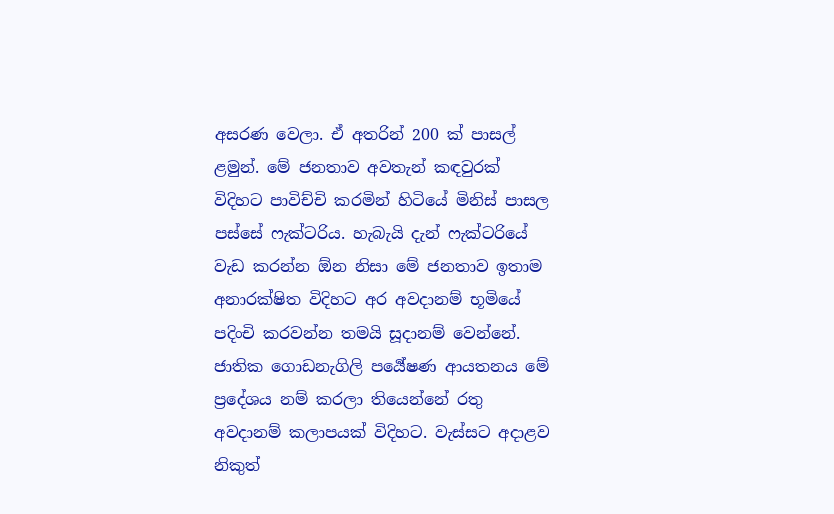අසරණ වෙලා. ඒ අතරින් 200 ක් පාසල් ළමුන්. මේ ජනතාව අවතැන් කඳවුරක් විදිහට පාවිච්චි කරමින් හිටියේ මිනිස් පාසල පස්සේ ෆැක්ටරිය. හැබැයි දැන් ෆැක්ටරියේ වැඩ කරන්න ඕන නිසා මේ ජනතාව ඉතාම අනාරක්ෂිත විදිහට අර අවදානම් භූමියේ පදිංචි කරවන්න තමයි සූදානම් වෙන්නේ. ජාතික ගොඩනැගිලි පර්‍යේෂණ ආයතනය මේ ප්‍රදේශය නම් කරලා තියෙන්නේ රතු අවදානම් කලාපයක් විදිහට. වැස්සට අදාළව නිකුත්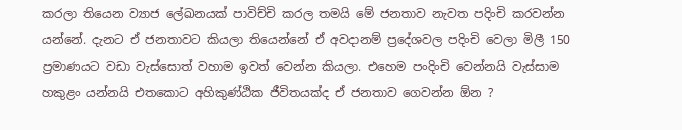කරලා තියෙන ව්‍යාජ ලේඛනයක් පාවිච්චි කරල තමයි මේ ජනතාව නැවත පදිංචි කරවන්න යන්නේ. දැනට ඒ ජනතාවට කියලා තියෙන්නේ ඒ අවදානම් ප්‍රදේශවල පදිංචි වෙලා මිලී 150 ප්‍රමාණයට වඩා වැස්සොත් වහාම ඉවත් වෙන්න කියලා. එහෙම පංදිංචි වෙන්නයි වැස්සාම හකුළං යන්නයි එතකොට අහිකුණ්ඨික ජීවිතයක්ද ඒ ජනතාව ගෙවන්න ඕන ?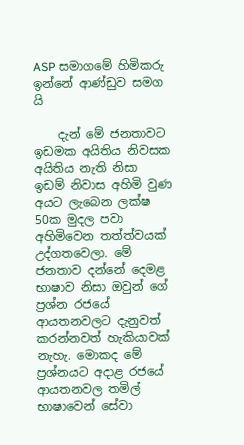ASP සමාගමේ හිමිකරු ඉන්නේ ආණ්ඩුව සමග යි

    දැන් මේ ජනතාවට ඉඩමක අයිතිය නිවසක අයිතිය නැති නිසා ඉඩම් නිවාස අහිමි වුණ අයට ලැබෙන ලක්ෂ 50ක මුදල පවා අහිමිවෙන තත්ත්වයක් උද්ගතවෙලා. මේ ජනතාව දන්නේ දෙමළ භාෂාව නිසා ඔවුන් ගේ ප්‍රශ්න රජයේ ආයතනවලට දැනුවත් කරන්නවත් හැකියාවක් නැහැ. මොකද මේ ප්‍රශ්නයට අදාළ රජයේ ආයතනවල තමිල් භාෂාවෙන් සේවා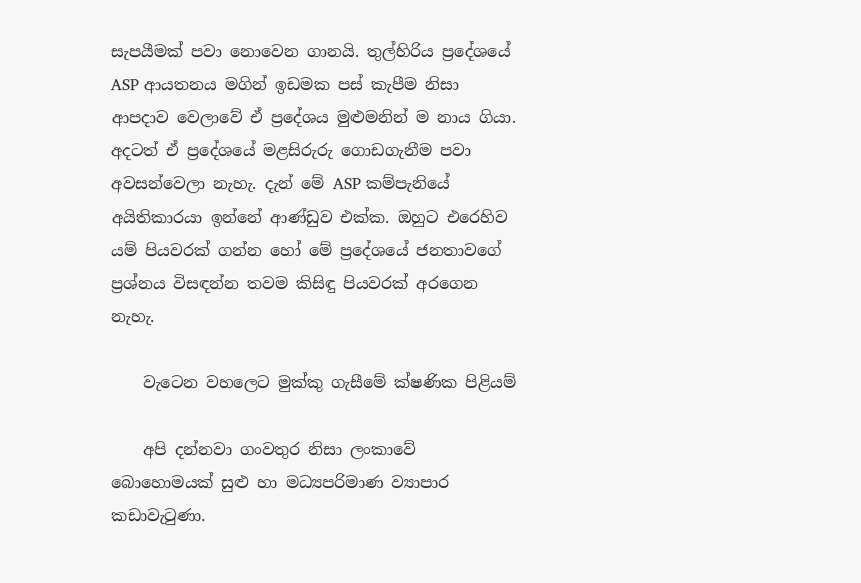සැපයීමක් පවා නොවෙන ගානයි. තුල්හිරිය ප්‍රදේශයේ ASP ආයතනය මගින් ඉඩමක පස් කැපීම නිසා ආපදාව වෙලාවේ ඒ ප්‍රදේශය මුළුමනින් ම නාය ගියා. අදටත් ඒ ප්‍රදේශයේ මළසිරුරු ගොඩගැනීම පවා අවසන්වෙලා නැහැ. දැන් මේ ASP කම්පැනියේ අයිතිකාරයා ඉන්නේ ආණ්ඩුව එක්ක. ඔහුට එරෙහිව යම් පියවරක් ගන්න හෝ මේ ප්‍රදේශයේ ජනතාවගේ ප්‍රශ්නය විසඳන්න තවම කිසිඳු පියවරක් අරගෙන නැහැ.

    වැටෙන වහලෙට මුක්කු ගැසීමේ ක්ෂණික පිළියම්

    අපි දන්නවා ගංවතුර නිසා ලංකාවේ බොහොමයක් සුළු හා මධ්‍යපරිමාණ ව්‍යාපාර කඩාවැටුණා.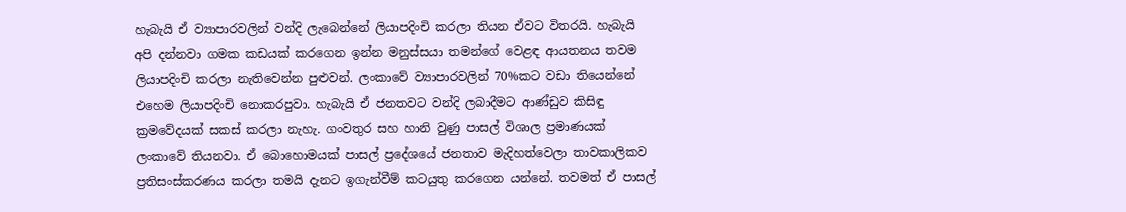හැබැයි ඒ ව්‍යාපාරවලින් වන්දි ලැබෙන්නේ ලියාපදිංචි කරලා තියන ඒවට විතරයි. හැබැයි අපි දන්නවා ගමක කඩයක් කරගෙන ඉන්න මනුස්සයා තමන්ගේ වෙළඳ ආයතනය තවම ලියාපදිංචි කරලා නැතිවෙන්න පුළුවන්. ලංකාවේ ව්‍යාපාරවලින් 70%කට වඩා තියෙන්නේ එහෙම ලියාපදිංචි නොකරපුවා. හැබැයි ඒ ජනතවට වන්දි ලබාදීමට ආණ්ඩුව කිසිඳු ක්‍රමවේදයක් සකස් කරලා නැහැ. ගංවතුර සහ හානි වුණු පාසල් විශාල ප්‍රමාණයක් ලංකාවේ තියනවා. ඒ බොහොමයක් පාසල් ප්‍රදේශයේ ජනතාව මැදිහත්වෙලා තාවකාලිකව ප්‍රතිසංස්කරණය කරලා තමයි දැනට ඉගැන්වීම් කටයුතු කරගෙන යන්නේ. තවමත් ඒ පාසල්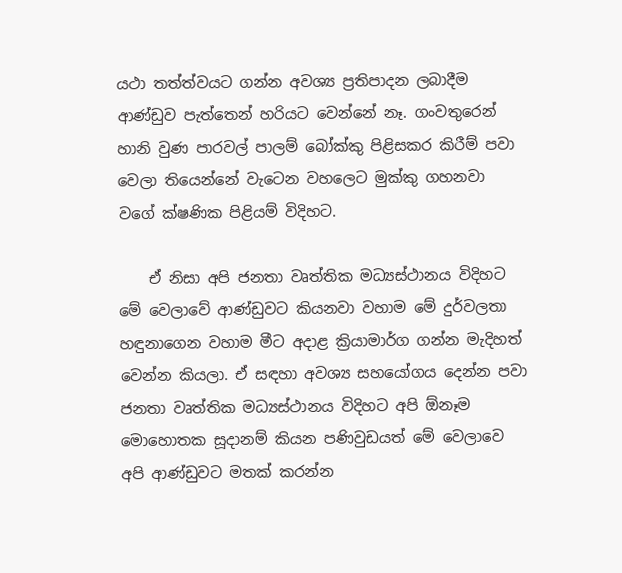යථා තත්ත්වයට ගන්න අවශ්‍ය ප්‍රතිපාදන ලබාදීම ආණ්ඩුව පැත්තෙන් හරියට වෙන්නේ නෑ. ගංවතුරෙන් හානි වුණ පාරවල් පාලම් බෝක්කු පිළිසකර කිරීම් පවා වෙලා තියෙන්නේ වැටෙන වහලෙට මුක්කු ගහනවා වගේ ක්ෂණික පිළියම් විදිහට.

    ඒ නිසා අපි ජනතා වෘත්තික මධ්‍යස්ථානය විදිහට මේ වෙලාවේ ආණ්ඩුවට කියනවා වහාම මේ දුර්වලතා හඳුනාගෙන වහාම මීට අදාළ ක්‍රියාමාර්ග ගන්න මැදිහත් වෙන්න කියලා. ඒ සඳහා අවශ්‍ය සහයෝගය දෙන්න පවා ජනතා වෘත්තික මධ්‍යස්ථානය විදිහට අපි ඕනෑම මොහොතක සූදානම් කියන පණිවුඩයත් මේ වෙලාවෙ අපි ආණ්ඩුවට මතක් කරන්න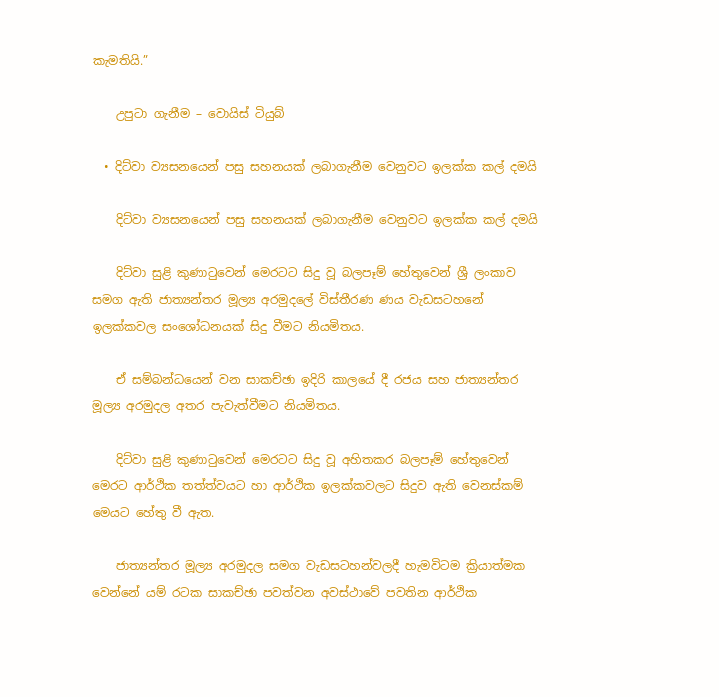කැමතියි.”

    උපුටා ගැනීම – වොයිස් ටියුබ්

  • දිට්වා ව්‍යසනයෙන් පසු සහනයක් ලබාගැනීම වෙනුවට ඉලක්ක කල් දමයි

    දිට්වා ව්‍යසනයෙන් පසු සහනයක් ලබාගැනීම වෙනුවට ඉලක්ක කල් දමයි

    දිට්වා සුළි කුණාටුවෙන් මෙරටට සිදු වූ බලපෑම් හේතුවෙන් ශ්‍රී ලංකාව සමග ඇති ජාත්‍යන්තර මූල්‍ය අරමුදලේ විස්තීරණ ණය වැඩසටහනේ ඉලක්කවල සංශෝධනයක් සිදු වීමට නියමිතය.

    ඒ සම්බන්ධයෙන් වන සාකච්ඡා ඉදිරි කාලයේ දී රජය සහ ජාත්‍යන්තර මූල්‍ය අරමුදල අතර පැවැත්වීමට නියමිතය.

    දිට්වා සුළි කුණාටුවෙන් මෙරටට සිදු වූ අහිතකර බලපෑම් හේතුවෙන් මෙරට ආර්ථික තත්ත්වයට හා ආර්ථික ඉලක්කවලට සිදුව ඇති වෙනස්කම් මෙයට හේතු වී ඇත.

    ජාත්‍යන්තර මූල්‍ය අරමුදල සමග වැඩසටහන්වලදී හැමවිටම ක්‍රියාත්මක වෙන්නේ යම් රටක සාකච්ඡා පවත්වන අවස්ථාවේ පවතින ආර්ථික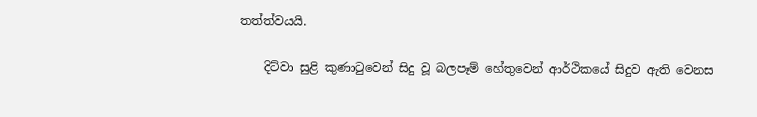තත්ත්වයයි.

    දිට්වා සුළි කුණාටුවෙන් සිදු වූ බලපෑම් හේතුවෙන් ආර්ථිකයේ සිදුව ඇති වෙනස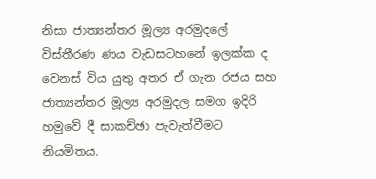නිසා ජාත්‍යන්තර මූල්‍ය අරමුදලේ විස්තීරණ ණය වැඩසටහනේ ඉලක්ක ද වෙනස් විය යුතු අතර ඒ ගැන රජය සහ ජාත්‍යන්තර මූල්‍ය අරමුදල සමග ඉදිරි හමුවේ දී සාකච්ඡා පැවැත්වීමට නියමිතය.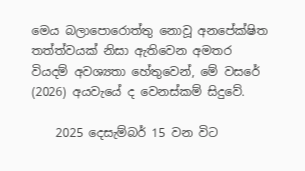මෙය බලාපොරොත්තු නොවූ අනපේක්ෂිත තත්ත්වයක් නිසා ඇතිවෙන අමතර වියදම් අවශ්‍යතා හේතුවෙන්, මේ වසරේ (2026) අයවැයේ ද වෙනස්කම් සිදුවේ.

    2025 දෙසැම්බර් 15 වන විට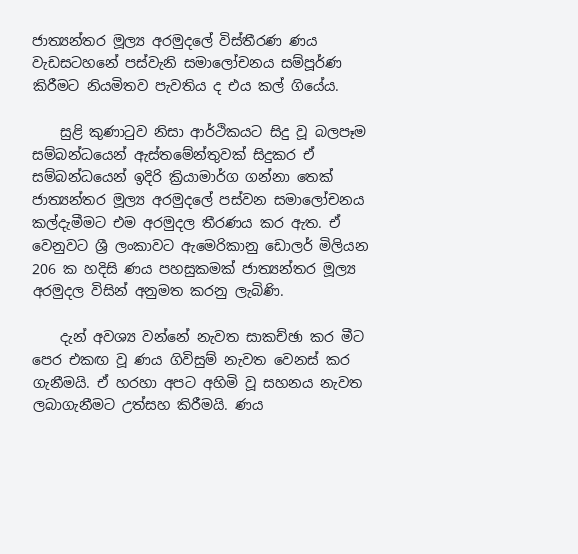ජාත්‍යන්තර මූල්‍ය අරමුදලේ විස්තීරණ ණය වැඩසටහනේ පස්වැනි සමාලෝචනය සම්පූර්ණ කිරීමට නියමිතව පැවතිය ද එය කල් ගියේය.

    සුළි කුණාටුව නිසා ආර්ථිකයට සිදු වූ බලපෑම සම්බන්ධයෙන් ඇස්තමේන්තුවක් සිදුකර ඒ සම්බන්ධයෙන් ඉදිරි ක්‍රියාමාර්ග ගන්නා තෙක් ජාත්‍යන්තර මූල්‍ය අරමුදලේ පස්වන සමාලෝචනය කල්දැමීමට එම අරමුදල තීරණය කර ඇත. ඒ වෙනුවට ශ්‍රී ලංකාවට ඇමෙරිකානු ඩොලර් මිලියන 206 ක හදිසි ණය පහසුකමක් ජාත්‍යන්තර මූල්‍ය අරමුදල විසින් අනුමත කරනු ලැබිණි.

    දැන් අවශ්‍ය වන්නේ නැවත සාකච්ඡා කර මීට පෙර එකඟ වූ ණය ගිවිසුම් නැවත වෙනස් කර ගැනීමයි. ඒ හරහා අපට අහිමි වූ සහනය නැවත ලබාගැනීමට උත්සහ කිරීමයි. ණය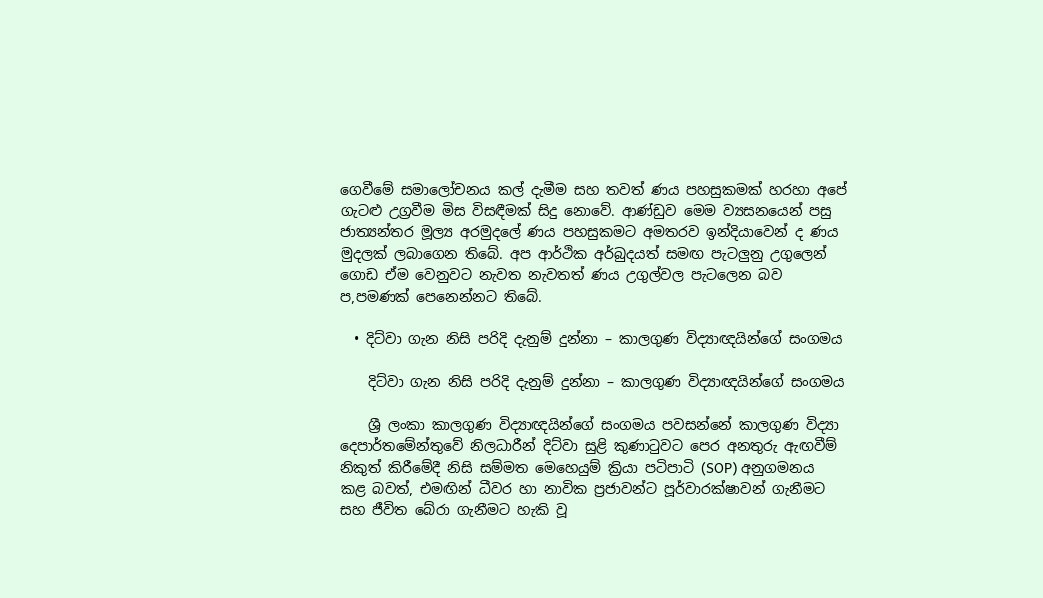ගෙවීමේ සමාලෝචනය කල් දැමීම සහ තවත් ණය පහසුකමක් හරහා අපේ ගැටළු උග්‍රවීම මිස විසඳීමක් සිදු නොවේ. ආණ්ඩුව මෙම ව්‍යසනයෙන් පසු ජාත්‍යන්තර මූල්‍ය අරමුදලේ ණය පහසුකමට අමතරව ඉන්දියාවෙන් ද ණය මුදලක් ලබාගෙන තිබේ. අප ආර්ථික අර්බුදයත් සමඟ පැටලුනු උගුලෙන් ගොඩ ඒම වෙනුවට නැවත නැවතත් ණය උගුල්වල පැටලෙන බව ප,පමණක් පෙනෙන්නට තිබේ.

  • දිට්වා ගැන නිසි පරිදි දැනුම් දුන්නා – කාලගුණ විද්‍යාඥයින්ගේ සංගමය

    දිට්වා ගැන නිසි පරිදි දැනුම් දුන්නා – කාලගුණ විද්‍යාඥයින්ගේ සංගමය

    ශ්‍රී ලංකා කාලගුණ විද්‍යාඥයින්ගේ සංගමය පවසන්නේ කාලගුණ විද්‍යා දෙපාර්තමේන්තුවේ නිලධාරීන් දිට්වා සුළි කුණාටුවට පෙර අනතුරු ඇඟවීම් නිකුත් කිරීමේදී නිසි සම්මත මෙහෙයුම් ක්‍රියා පටිපාටි (SOP) අනුගමනය කළ බවත්, එමඟින් ධීවර හා නාවික ප්‍රජාවන්ට පූර්වාරක්ෂාවන් ගැනීමට සහ ජීවිත බේරා ගැනීමට හැකි වූ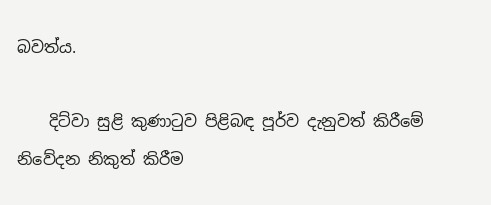බවත්ය.

    දිට්වා සුළි කුණාටුව පිළිබඳ පූර්ව දැනුවත් කිරීමේ නිවේදන නිකුත් කිරීම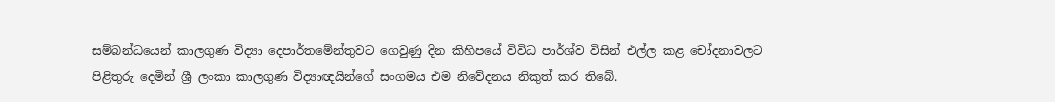සම්බන්ධයෙන් කාලගුණ විද්‍යා දෙපාර්තමේන්තුවට ගෙවුණු දින කිහිපයේ විවිධ පාර්ශ්ව විසින් එල්ල කළ චෝදනාවලට පිළිතුරු දෙමින් ශ්‍රී ලංකා කාලගුණ විද්‍යාඥයින්ගේ සංගමය එම නිවේදනය නිකුත් කර තිබේ.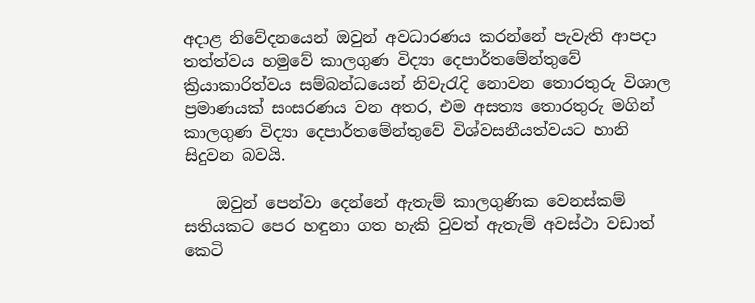අදාළ නිවේදනයෙන් ඔවුන් අවධාරණය කරන්නේ පැවැති ආපදා තත්ත්වය හමුවේ කාලගුණ විද්‍යා දෙපාර්තමේන්තුවේ ක්‍රියාකාරිත්වය සම්බන්ධයෙන් නිවැරැදි නොවන තොරතුරු විශාල ප්‍රමාණයක් සංසරණය වන අතර, එම අසත්‍ය තොරතුරු මගින් කාලගුණ විද්‍යා දෙපාර්තමේන්තුවේ විශ්වසනීයත්වයට හානි සිදුවන බවයි.

    ඔවුන් පෙන්වා දෙන්නේ ඇතැම් කාලගුණික වෙනස්කම් සතියකට පෙර හඳුනා ගත හැකි වුවත් ඇතැම් අවස්ථා වඩාත් කෙටි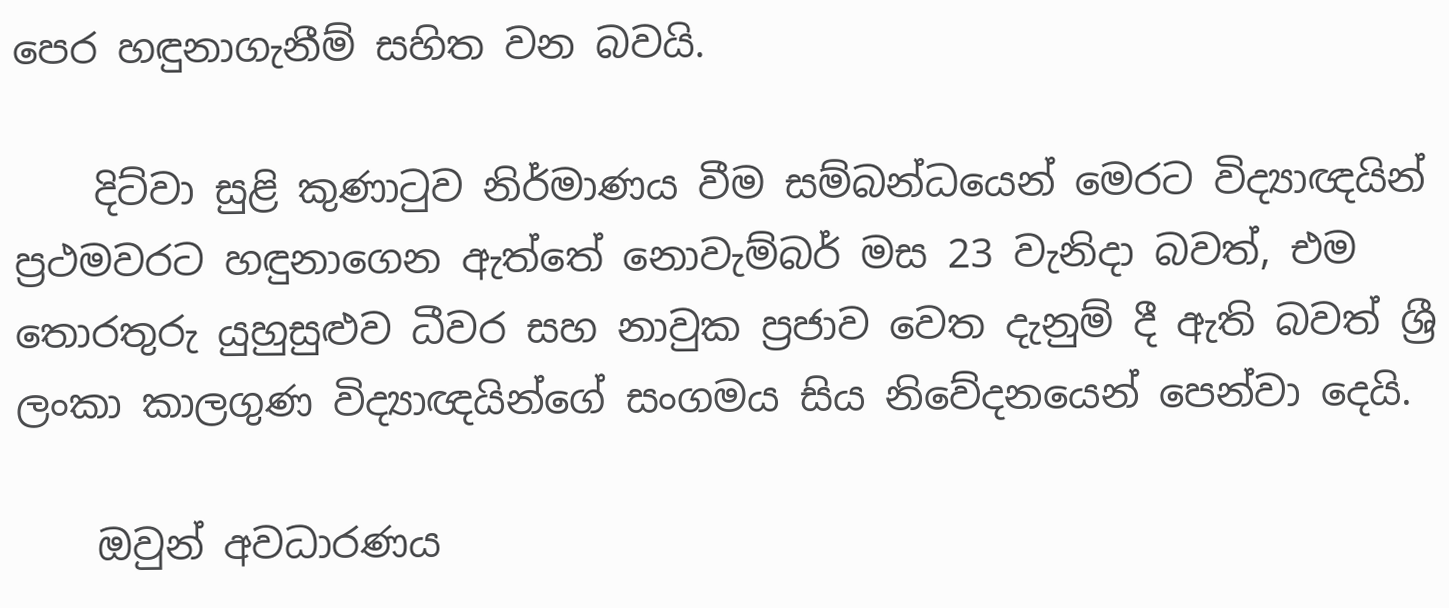පෙර හඳුනාගැනීම් සහිත වන බවයි.

    දිට්වා සුළි කුණාටුව නිර්මාණය වීම සම්බන්ධයෙන් මෙරට විද්‍යාඥයින් ප්‍රථමවරට හඳුනාගෙන ඇත්තේ නොවැම්බර් මස 23 වැනිදා බවත්, එම තොරතුරු යුහුසුළුව ධීවර සහ නාවුක ප්‍රජාව වෙත දැනුම් දී ඇති බවත් ශ්‍රී ලංකා කාලගුණ විද්‍යාඥයින්ගේ සංගමය සිය නිවේදනයෙන් පෙන්වා දෙයි.

    ඔවුන් අවධාරණය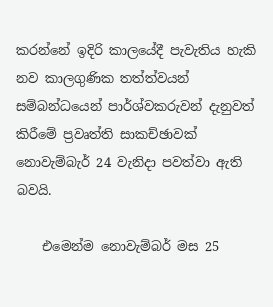කරන්නේ ඉදිරි කාලයේදී පැවැතිය හැකි නව කාලගුණික තත්ත්වයන් සම්බන්ධයෙන් පාර්ශ්වකරුවන් දැනුවත් කිරීමේ ප්‍රවෘත්ති සාකච්ඡාවක් නොවැම්බැර් 24 වැනිදා පවත්වා ඇති බවයි.

    එමෙන්ම නොවැම්බර් මස 25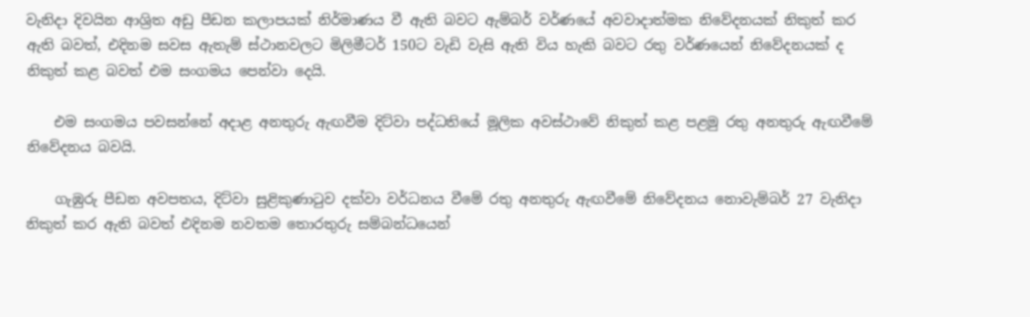වැනිදා දිවයින ආශ්‍රිත අඩු පීඩන කලාපයක් නිර්මාණය වී ඇති බවට ඇම්බර් වර්ණයේ අවවාදාත්මක නිවේදනයක් නිකුත් කර ඇති බවත්, එදිනම සවස ඇතැම් ස්ථානවලට මිලිමීටර් 150ට වැඩි වැසි ඇති විය හැකි බවට රතු වර්ණයෙන් නිවේදනයක් ද නිකුත් කළ බවත් එම සංගමය පෙන්වා දෙයි.

    එම සංගමය පවසන්නේ අදාළ අනතුරු ඇඟවීම දිට්වා පද්ධතියේ මූලික අවස්ථාවේ නිකුත් කළ පළමු රතු අනතුරු ඇඟවීමේ නිවේදනය බවයි.

    ගැඹුරු පීඩන අවපතය, දිට්වා සුළිකුණාටුව දක්වා වර්ධනය වීමේ රතු අනතුරු ඇඟවීමේ නිවේදනය නොවැම්බර් 27 වැනිදා නිකුත් කර ඇති බවත් එදිනම නවතම තොරතුරු සම්බන්ධයෙන්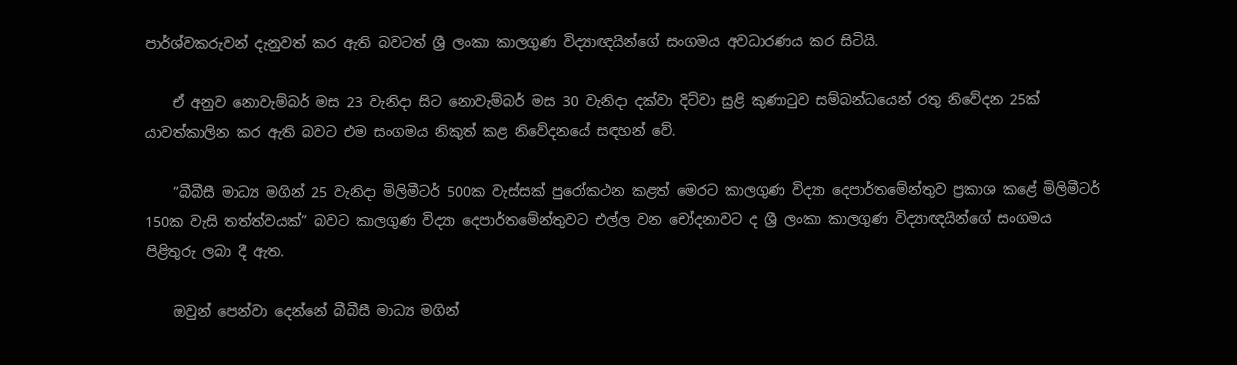පාර්ශ්වකරුවන් දැනුවත් කර ඇති බවටත් ශ්‍රී ලංකා කාලගුණ විද්‍යාඥයින්ගේ සංගමය අවධාරණය කර සිටියි.

    ඒ අනුව නොවැම්බර් මස 23 වැනිදා සිට නොවැම්බර් මස 30 වැනිදා දක්වා දිට්වා සුළි කුණාටුව සම්බන්ධයෙන් රතු නිවේදන 25ක් යාවත්කාලින කර ඇති බවට එම සංගමය නිකුත් කළ නිවේදනයේ සඳහන් වේ.

    ”බීබීසී මාධ්‍ය මගින් 25 වැනිදා මිලිමීටර් 500ක වැස්සක් පුරෝකථන කළත් මෙරට කාලගුණ විද්‍යා දෙපාර්තමේන්තුව ප්‍රකාශ කළේ මිලිමීටර් 150ක වැසි තත්ත්වයක්” බවට කාලගුණ විද්‍යා දෙපාර්තමේන්තුවට එල්ල වන චෝදනාවට ද ශ්‍රී ලංකා කාලගුණ විද්‍යාඥයින්ගේ සංගමය පිළිතුරු ලබා දී ඇත.

    ඔවුන් පෙන්වා දෙන්නේ බීබීසී මාධ්‍ය මගින්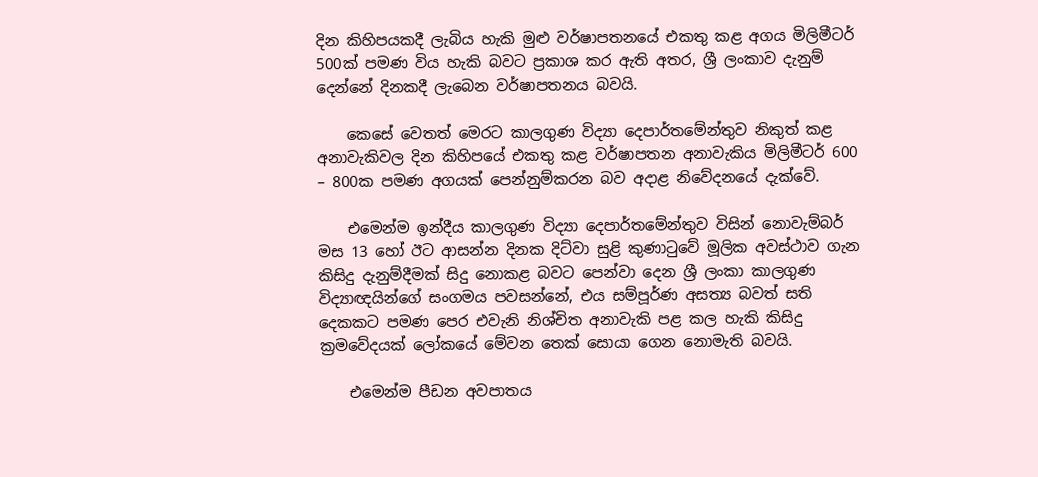දින කිහිපයකදී ලැබිය හැකි මුළු වර්ෂාපතනයේ එකතු කළ අගය මිලිමීටර් 500ක් පමණ විය හැකි බවට ප්‍රකාශ කර ඇති අතර, ශ්‍රී ලංකාව දැනුම් දෙන්නේ දිනකදී ලැබෙන වර්ෂාපතනය බවයි.

    කෙසේ වෙතත් මෙරට කාලගුණ විද්‍යා දෙපාර්තමේන්තුව නිකුත් කළ අනාවැකිවල දින කිහිපයේ එකතු කළ වර්ෂාපතන අනාවැකිය මිලිමීටර් 600 – 800ක පමණ අගයක් පෙන්නුම්කරන බව අදාළ නිවේදනයේ දැක්වේ.

    එමෙන්ම ඉන්දීය කාලගුණ විද්‍යා දෙපාර්තමේන්තුව විසින් නොවැම්බර් මස 13 හෝ ඊට ආසන්න දිනක දිට්වා සුළි කුණාටුවේ මූලික අවස්ථාව ගැන කිසිදු දැනුම්දීමක් සිදු නොකළ බවට පෙන්වා දෙන ශ්‍රී ලංකා කාලගුණ විද්‍යාඥයින්ගේ සංගමය පවසන්නේ, එය සම්පූර්ණ අසත්‍ය බවත් සති දෙකකට පමණ පෙර එවැනි නිශ්චිත අනාවැකි පළ කල හැකි කිසිදු ක්‍රමවේදයක් ලෝකයේ මේවන තෙක් සොයා ගෙන නොමැති බවයි.

    එමෙන්ම පීඩන අවපාතය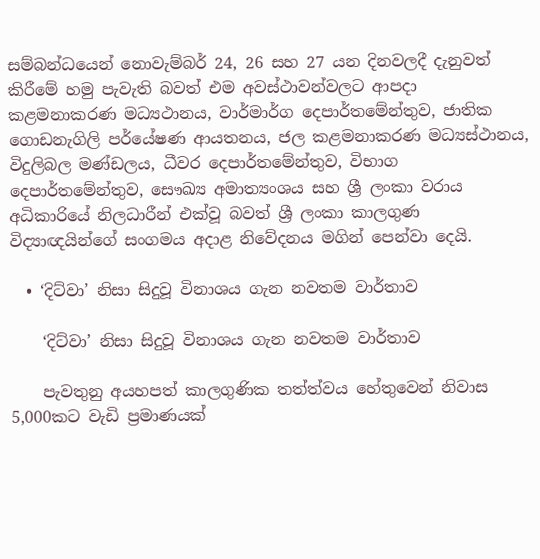සම්බන්ධයෙන් නොවැම්බර් 24, 26 සහ 27 යන දිනවලදී දැනුවත් කිරීමේ හමු පැවැති බවත් එම අවස්ථාවන්වලට ආපදා කළමනාකරණ මධ්‍යථානය, වාර්මාර්ග දෙපාර්තමේන්තුව, ජාතික ගොඩනැගිලි පර්යේෂණ ආයතනය, ජල කළමනාකරණ මධ්‍යස්ථානය, විදුලිබල මණ්ඩලය, ධීවර දෙපාර්තමේන්තුව, විභාග දෙපාර්තමේන්තුව, සෞඛ්‍ය අමාත්‍යංශය සහ ශ්‍රී ලංකා වරාය අධිකාරියේ නිලධාරීන් එක්වූ බවත් ශ්‍රී ලංකා කාලගුණ විද්‍යාඥයින්ගේ සංගමය අදාළ නිවේදනය මගින් පෙන්වා දෙයි.

  • ‘දිට්වා’ නිසා සිදුවූ විනාශය ගැන නවතම වාර්තාව

    ‘දිට්වා’ නිසා සිදුවූ විනාශය ගැන නවතම වාර්තාව

    පැවතුනු අයහපත් කාලගුණික තත්ත්වය හේතුවෙන් නිවාස 5,000කට වැඩි ප්‍රමාණයක්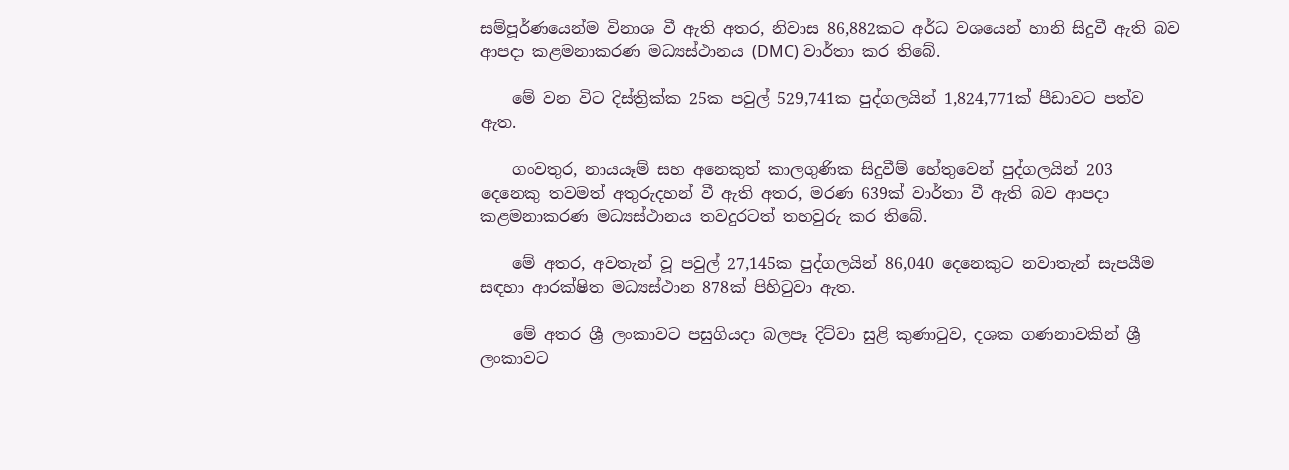සම්පූර්ණයෙන්ම විනාශ වී ඇති අතර, නිවාස 86,882කට අර්ධ වශයෙන් හානි සිදුවී ඇති බව ආපදා කළමනාකරණ මධ්‍යස්ථානය (DMC) වාර්තා කර තිබේ.

    මේ වන විට දිස්ත්‍රික්ක 25ක පවුල් 529,741ක පුද්ගලයින් 1,824,771ක් පීඩාවට පත්ව ඇත.

    ගංවතුර, නායයෑම් සහ අනෙකුත් කාලගුණික සිදුවීම් හේතුවෙන් පුද්ගලයින් 203 දෙනෙකු තවමත් අතුරුදහන් වී ඇති අතර, මරණ 639ක් වාර්තා වී ඇති බව ආපදා කළමනාකරණ මධ්‍යස්ථානය තවදුරටත් තහවුරු කර තිබේ.

    මේ අතර, අවතැන් වූ පවුල් 27,145ක පුද්ගලයින් 86,040 දෙනෙකුට නවාතැන් සැපයීම සඳහා ආරක්ෂිත මධ්‍යස්ථාන 878ක් පිහිටුවා ඇත.

    මේ අතර ශ්‍රී ලංකාවට පසුගියදා බලපෑ දිට්වා සුළි කුණාටුව, දශක ගණනාවකින් ශ්‍රී ලංකාවට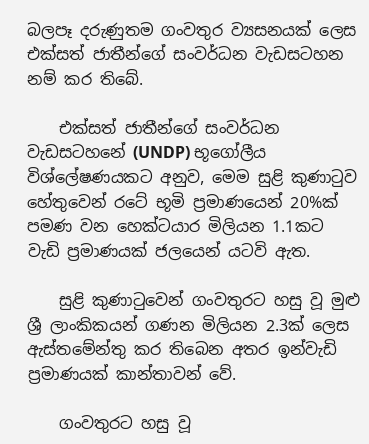බලපෑ දරුණුතම ගංවතුර ව්‍යසනයක් ලෙස එක්සත් ජාතීන්ගේ සංවර්ධන වැඩසටහන නම් කර තිබේ.

    එක්සත් ජාතීන්ගේ සංවර්ධන වැඩසටහනේ (UNDP) භූගෝලීය විශ්ලේෂණයකට අනුව, මෙම සුළි කුණාටුව හේතුවෙන් රටේ භූමි ප්‍රමාණයෙන් 20%ක් පමණ වන හෙක්ටයාර මිලියන 1.1කට වැඩි ප්‍රමාණයක් ජලයෙන් යටවි ඇත.

    සුළි කුණාටුවෙන් ගංවතුරට හසු වූ මුළු ශ්‍රී ලාංකිකයන් ගණන මිලියන 2.3ක් ලෙස ඇස්තමේන්තු කර තිබෙන අතර ඉන්වැඩි ප්‍රමාණයක් කාන්තාවන් වේ.

    ගංවතුරට හසු වූ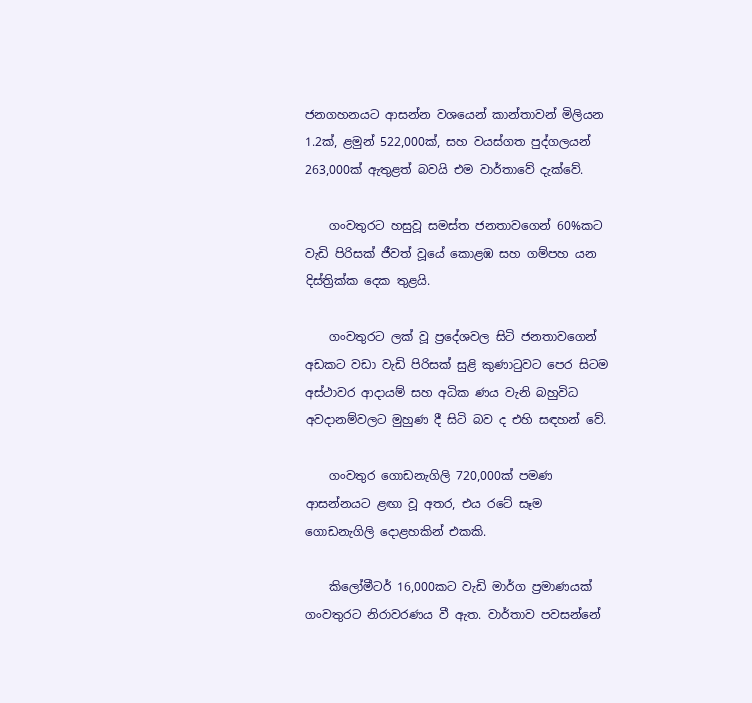ජනගහනයට ආසන්න වශයෙන් කාන්තාවන් මිලියන 1.2ක්, ළමුන් 522,000ක්, සහ වයස්ගත පුද්ගලයන් 263,000ක් ඇතුළත් බවයි එම වාර්තාවේ දැක්වේ.

    ගංවතුරට හසුවූ සමස්ත ජනතාවගෙන් 60%කට වැඩි පිරිසක් ජීවත් වූයේ කොළඹ සහ ගම්පහ යන දිස්ත්‍රික්ක දෙක තුළයි.

    ගංවතුරට ලක් වූ ප්‍රදේශවල සිටි ජනතාවගෙන් අඩකට වඩා වැඩි පිරිසක් සුළි කුණාටුවට පෙර සිටම අස්ථාවර ආදායම් සහ අධික ණය වැනි බහුවිධ අවදානම්වලට මුහුණ දී සිටි බව ද එහි සඳහන් වේ.

    ගංවතුර ගොඩනැගිලි 720,000ක් පමණ ආසන්නයට ළඟා වූ අතර, එය රටේ සෑම ගොඩනැගිලි දොළහකින් එකකි.

    කිලෝමීටර් 16,000කට වැඩි මාර්ග ප්‍රමාණයක් ගංවතුරට නිරාවරණය වී ඇත. වාර්තාව පවසන්නේ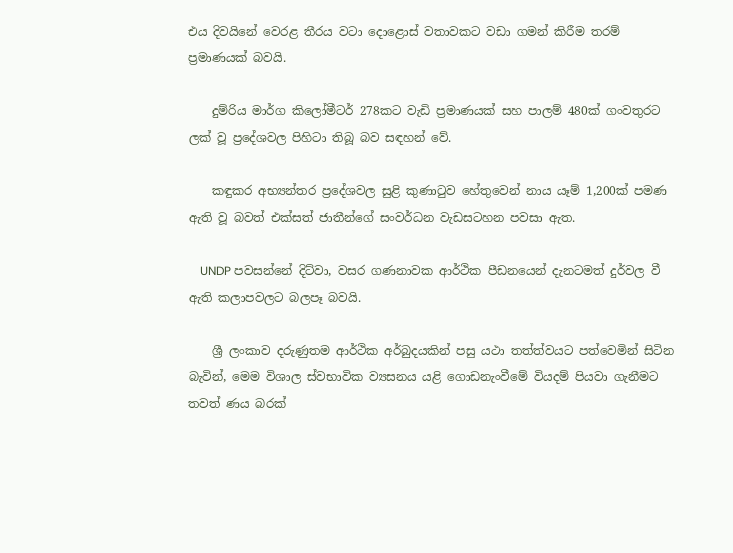එය දිවයිනේ වෙරළ තීරය වටා දොළොස් වතාවකට වඩා ගමන් කිරීම තරම් ප්‍රමාණයක් බවයි.

    දුම්රිය මාර්ග කිලෝමීටර් 278කට වැඩි ප්‍රමාණයක් සහ පාලම් 480ක් ගංවතුරට ලක් වූ ප්‍රදේශවල පිහිටා තිබූ බව සඳහන් වේ.

    කඳුකර අභ්‍යන්තර ප්‍රදේශවල සුළි කුණාටුව හේතුවෙන් නාය යෑම් 1,200ක් පමණ ඇති වූ බවත් එක්සත් ජාතීන්ගේ සංවර්ධන වැඩසටහන පවසා ඇත.

    UNDP පවසන්නේ දිට්වා, වසර ගණනාවක ආර්ථික පීඩනයෙන් දැනටමත් දුර්වල වී ඇති කලාපවලට බලපෑ බවයි.

    ශ්‍රී ලංකාව දරුණුතම ආර්ථික අර්බුදයකින් පසු යථා තත්ත්වයට පත්වෙමින් සිටින බැවින්, මෙම විශාල ස්වභාවික ව්‍යසනය යළි ගොඩනැංවීමේ වියදම් පියවා ගැනීමට තවත් ණය බරක්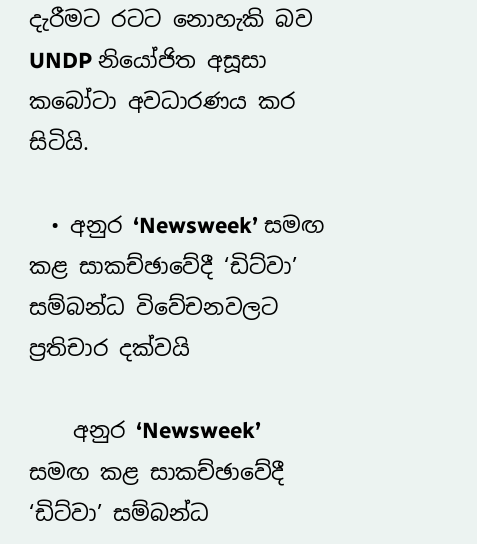දැරීමට රටට නොහැකි බව UNDP නියෝජිත අසූසා කබෝටා අවධාරණය කර සිටියි.

  • අනුර ‘Newsweek’ සමඟ කළ සාකච්ඡාවේදී ‘ඩිට්වා’ සම්බන්ධ විවේචනවලට ප්‍රතිචාර දක්වයි

    අනුර ‘Newsweek’ සමඟ කළ සාකච්ඡාවේදී ‘ඩිට්වා’ සම්බන්ධ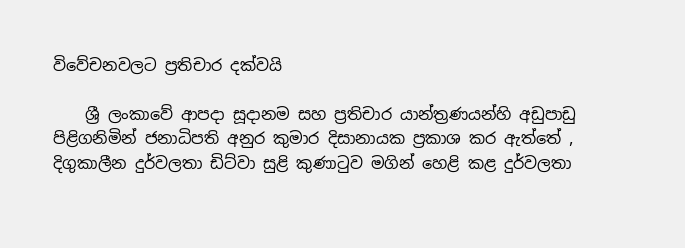විවේචනවලට ප්‍රතිචාර දක්වයි

    ශ්‍රී ලංකාවේ ආපදා සූදානම සහ ප්‍රතිචාර යාන්ත්‍රණයන්හි අඩුපාඩු පිළිගනිමින් ජනාධිපති අනුර කුමාර දිසානායක ප්‍රකාශ කර ඇත්තේ , දිගුකාලීන දුර්වලතා ඩිට්වා සුළි කුණාටුව මගින් හෙළි කළ දුර්වලතා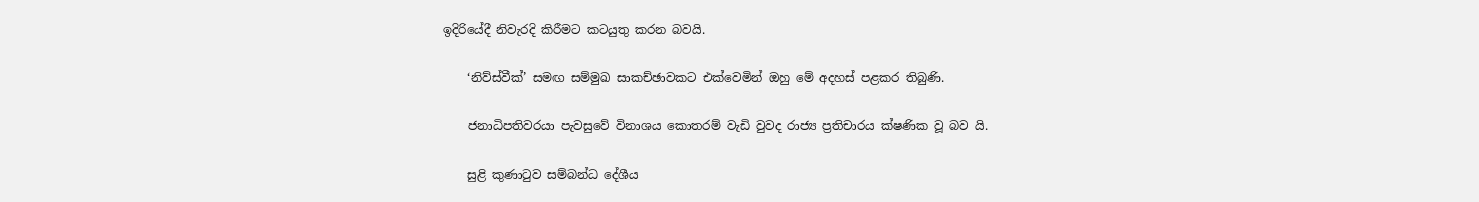ඉදිරියේදී නිවැරදි කිරීමට කටයුතු කරන බවයි.

    ‘නිව්ස්වීක්’ සමඟ සම්මුඛ සාකච්ඡාවකට එක්වෙමින් ඔහු මේ අදහස් පළකර තිබුණි.

    ජනාධිපතිවරයා පැවසුවේ විනාශය කොතරම් වැඩි වුවද රාජ්‍ය ප්‍රතිචාරය ක්ෂණික වූ බව යි.

    සුළි කුණාටුව සම්බන්ධ දේශීය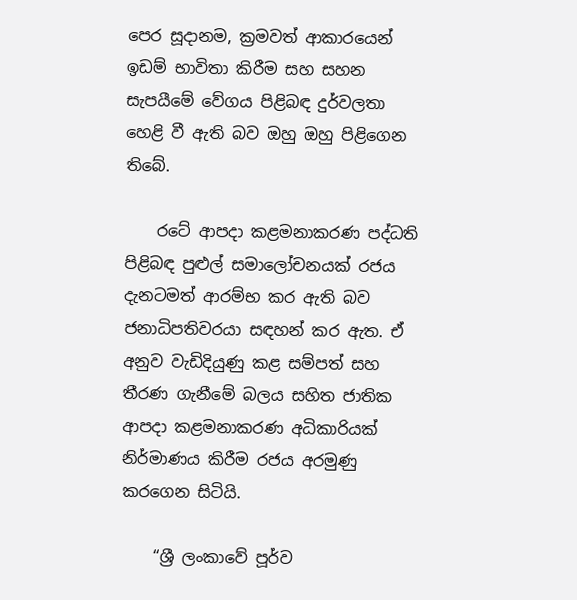පෙර සූදානම, ක්‍රමවත් ආකාරයෙන් ඉඩම් භාවිතා කිරීම සහ සහන සැපයීමේ වේගය පිළිබඳ දුර්වලතා හෙළි වී ඇති බව ඔහු ඔහු පිළිගෙන තිබේ.

    රටේ ආපදා කළමනාකරණ පද්ධති පිළිබඳ පුළුල් සමාලෝචනයක් රජය දැනටමත් ආරම්භ කර ඇති බව ජනාධිපතිවරයා සඳහන් කර ඇත. ඒ අනුව වැඩිදියුණු කළ සම්පත් සහ තීරණ ගැනීමේ බලය සහිත ජාතික ආපදා කළමනාකරණ අධිකාරියක් නිර්මාණය කිරීම රජය අරමුණු කරගෙන සිටියි.

    “ශ්‍රී ලංකාවේ පූර්ව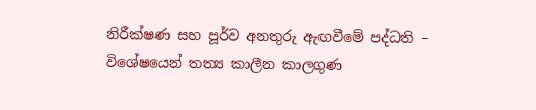නිරීක්ෂණ සහ පූර්ව අනතුරු ඇඟවීමේ පද්ධති – විශේෂයෙන් තත්‍ය කාලීන කාලගුණ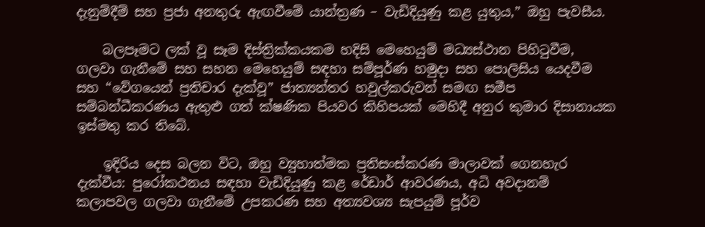දැනුම්දීම් සහ ප්‍රජා අනතුරු ඇඟවීමේ යාන්ත්‍රණ – වැඩිදියුණු කළ යුතුය,” ඔහු පැවසීය.

    බලපෑමට ලක් වූ සෑම දිස්ත්‍රික්කයකම හදිසි මෙහෙයුම් මධ්‍යස්ථාන පිහිටුවීම, ගලවා ගැනීමේ සහ සහන මෙහෙයුම් සඳහා සම්පූර්ණ හමුදා සහ පොලිසිය යෙදවීම සහ “වේගයෙන් ප්‍රතිචාර දැක්වූ” ජාත්‍යන්තර හවුල්කරුවන් සමඟ සමීප සම්බන්ධීකරණය ඇතුළු ගත් ක්ෂණික පියවර කිහිපයක් මෙහිදී අනුර කුමාර දිසානායක ඉස්මතු කර තිබේ.

    ඉදිරිය දෙස බලන විට, ඔහු ව්‍යුහාත්මක ප්‍රතිසංස්කරණ මාලාවක් ගෙනහැර දැක්වීය: පුරෝකථනය සඳහා වැඩිදියුණු කළ රේඩාර් ආවරණය, අධි අවදානම් කලාපවල ගලවා ගැනීමේ උපකරණ සහ අත්‍යවශ්‍ය සැපයුම් පූර්ව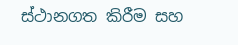ස්ථානගත කිරීම සහ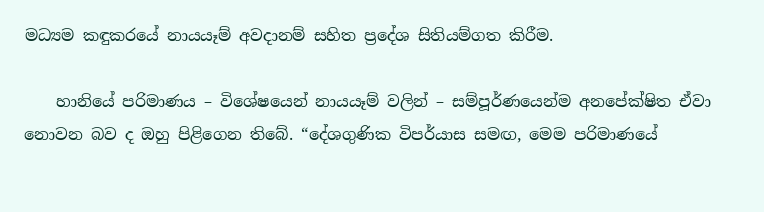මධ්‍යම කඳුකරයේ නායයෑම් අවදානම් සහිත ප්‍රදේශ සිතියම්ගත කිරීම.

    හානියේ පරිමාණය – විශේෂයෙන් නායයෑම් වලින් – සම්පූර්ණයෙන්ම අනපේක්ෂිත ඒවා නොවන බව ද ඔහු පිළිගෙන තිබේ. “දේශගුණික විපර්යාස සමඟ, මෙම පරිමාණයේ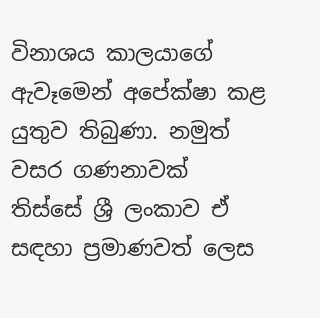විනාශය කාලයාගේ ඇවෑමෙන් අපේක්ෂා කළ යුතුව තිබුණා. නමුත් වසර ගණනාවක් තිස්සේ ශ්‍රී ලංකාව ඒ සඳහා ප්‍රමාණවත් ලෙස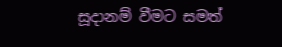සූදානම් වීමට සමත්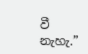වී නැහැ.”